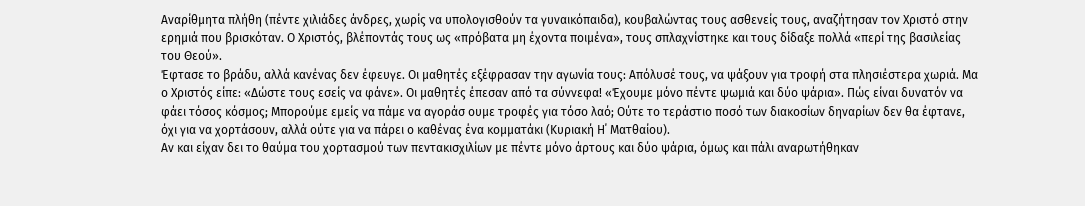Αναρίθμητα πλήθη (πέντε χιλιάδες άνδρες, χωρίς να υπολογισθούν τα γυναικόπαιδα), κουβαλώντας τους ασθενείς τους, αναζήτησαν τον Χριστό στην ερημιά που βρισκόταν. Ο Χριστός, βλέποντάς τους ως «πρόβατα μη έχοντα ποιμένα», τους σπλαχνίστηκε και τους δίδαξε πολλά «περί της βασιλείας του Θεού».
Έφτασε το βράδυ, αλλά κανένας δεν έφευγε. Οι μαθητές εξέφρασαν την αγωνία τους: Απόλυσέ τους, να ψάξουν για τροφή στα πλησιέστερα χωριά. Μα ο Χριστός είπε: «Δώστε τους εσείς να φάνε». Οι μαθητές έπεσαν από τα σύννεφα! «Έχουμε μόνο πέντε ψωμιά και δύο ψάρια». Πώς είναι δυνατόν να φάει τόσος κόσμος; Μπορούμε εμείς να πάμε να αγοράσ ουμε τροφές για τόσο λαό; Ούτε το τεράστιο ποσό των διακοσίων δηναρίων δεν θα έφτανε, όχι για να χορτάσουν, αλλά ούτε για να πάρει ο καθένας ένα κομματάκι (Κυριακή Η΄ Ματθαίου).
Αν και είχαν δει το θαύμα του χορτασμού των πεντακισχιλίων με πέντε μόνο άρτους και δύο ψάρια, όμως και πάλι αναρωτήθηκαν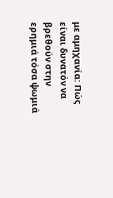με αμηχανία: Πώς είναι δυνατόν να βρεθούν στην ερημιά τόσα ψωμιά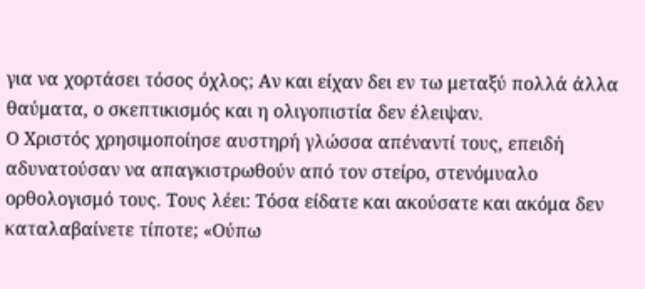για να χορτάσει τόσος όχλος; Αν και είχαν δει εν τω μεταξύ πολλά άλλα θαύματα, ο σκεπτικισμός και η ολιγοπιστία δεν έλειψαν.
Ο Χριστός χρησιμοποίησε αυστηρή γλώσσα απέναντί τους, επειδή αδυνατούσαν να απαγκιστρωθούν από τον στείρο, στενόμυαλο ορθολογισμό τους. Τους λέει: Τόσα είδατε και ακούσατε και ακόμα δεν καταλαβαίνετε τίποτε; «Ούπω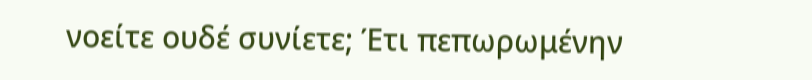νοείτε ουδέ συνίετε; Έτι πεπωρωμένην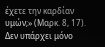έχετε την καρδίαν υμών;» (Μαρκ. 8, 17). Δεν υπάρχει μόνο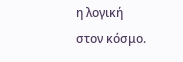η λογική στον κόσμο.